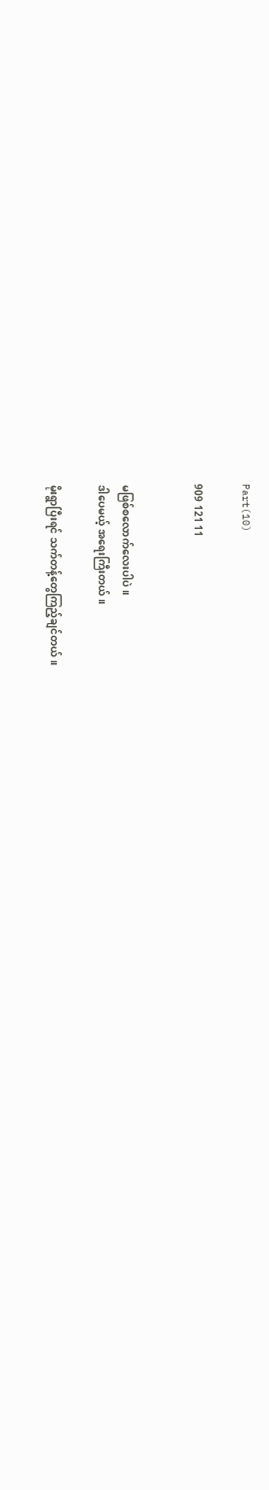Part(10)

909 121 11


မဖြစ်စလောက်လေးပါပဲ။
ဒါပေမယ့် အရေးကြီးတယ်။

မိုးရွာပြီးရင် သက်တန့်တွေကြည့်ချင်တယ်။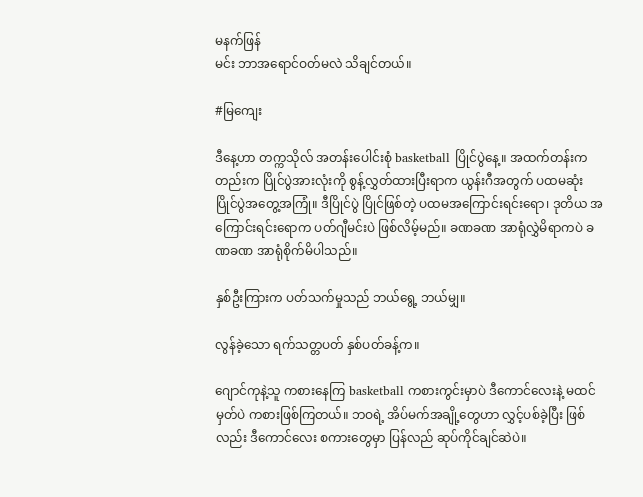မနက်ဖြန်
မင်း ဘာအရောင်ဝတ်မလဲ သိချင်တယ်။

#မြကျေး

ဒီနေ့ဟာ တက္ကသိုလ် အတန်းပေါင်းစုံ basketball ပြိုင်ပွဲနေ့။ အထက်တန်းကတည်းက ပြိုင်ပွဲအားလုံးကို စွန့်လွှတ်ထားပြီးရာက ယွန်းဂီအတွက် ပထမဆုံး ပြိုင်ပွဲအတွေ့အကြုံ။ ဒီပြိုင်ပွဲ ပြိုင်ဖြစ်တဲ့ ပထမအကြောင်းရင်းရော၊ ဒုတိယ အကြောင်း‌ရင်းရောက ပတ်ဂျီမင်းပဲ ဖြစ်လိမ့်မည်။ ခဏခဏ အာရုံလွှဲမိရာကပဲ ခဏခဏ အာရုံစိုက်မိပါသည်။

နှစ်ဦးကြားက ပတ်သက်မှုသည် ဘယ်ရွေ့ ဘယ်မျှ။

လွန်ခဲ့သော ရက်သတ္တပတ် နှစ်ပတ်ခန့်က။

ဂျောင်ကုနဲ့သူ ကစားနေကြ basketball ကစားကွင်းမှာပဲ ဒီကောင်လေးနဲ့ မထင်မှတ်ပဲ ကစားဖြစ်ကြတယ်။ ဘဝရဲ့ အိပ်မက်အချို့တွေဟာ လွှင့်ပစ်ခဲ့ပြီး ဖြစ်လည်း ဒီကောင်လေး စကားတွေမှာ ပြန်လည် ဆုပ်ကိုင်ချင်ဆဲပဲ။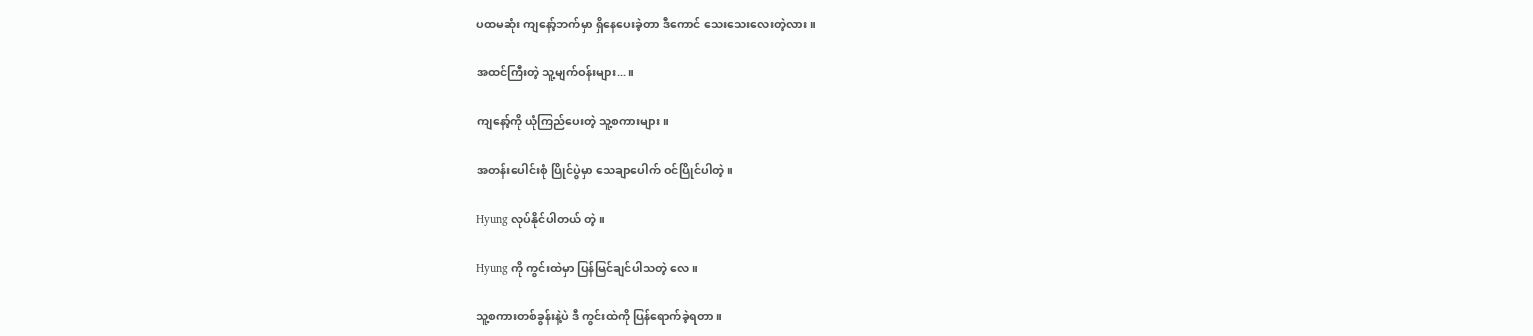ပထမဆုံး ကျနော့်ဘက်မှာ ရှိနေပေးခဲ့တာ ဒီကောင် သေးသေးလေးတဲ့လား။

အထင်ကြီးတဲ့ သူ့မျက်ဝန်းများ...။

ကျနော့်ကို ယုံကြည်ပေးတဲ့ သူ့စကားများ။

အတန်းပေါင်းစုံ ပြိုင်ပွဲမှာ သေချာပေါက် ဝင်ပြိုင်ပါတဲ့။

Hyung လုပ်နိုင်ပါတယ် တဲ့။

Hyung ကို ကွင်းထဲမှာ ပြန်မြင်ချင်ပါသတဲ့ လေ။

သူ့စကားတစ်ခွန်းနဲ့ပဲ ဒီ ကွင်းထဲကို ‌ပြန်ရောက်ခဲ့ရတာ။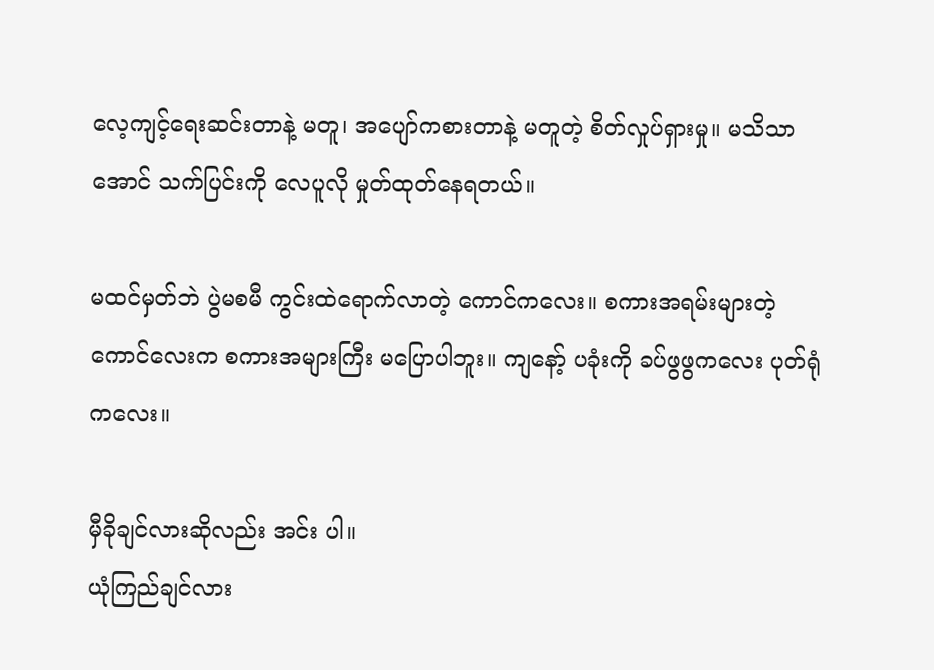လေ့ကျင့်ရေးဆင်းတာနဲ့ မတူ၊ အပျော်ကစားတာနဲ့ မတူတဲ့ စိတ်လှုပ်ရှားမှု။ မသိသာအောင် သက်ပြင်းကို လေပူလို မှုတ်ထုတ်နေရတယ်။

မထင်မှတ်ဘဲ ပွဲမစမီ ကွင်းထဲရောက်လာတဲ့ ကောင်ကလေး။ စကားအရမ်းများတဲ့ကောင်လေးက စကားအများကြီး မပြောပါဘူး။ ကျနော့် ပခုံးကို ခပ်ဖွဖွကလေး ပုတ်ရုံကလေး။

မှီခိုချင်လားဆိုလည်း အင်း ပါ။
ယုံကြည်ချင်လား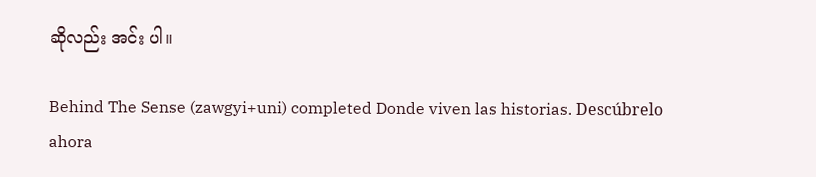ဆိုလည်း အင်း ပါ။

Behind The Sense (zawgyi+uni) completed Donde viven las historias. Descúbrelo ahora